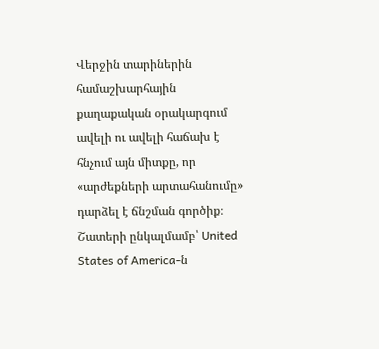Վերջին տարիներին համաշխարհային քաղաքական օրակարգում ավելի ու ավելի հաճախ է հնչում այն միտքը, որ «արժեքների արտահանումը» դարձել է ճնշման գործիք։ Շատերի ընկալմամբ՝ United States of America-ն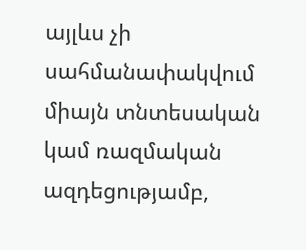այլևս չի սահմանափակվում միայն տնտեսական կամ ռազմական ազդեցությամբ,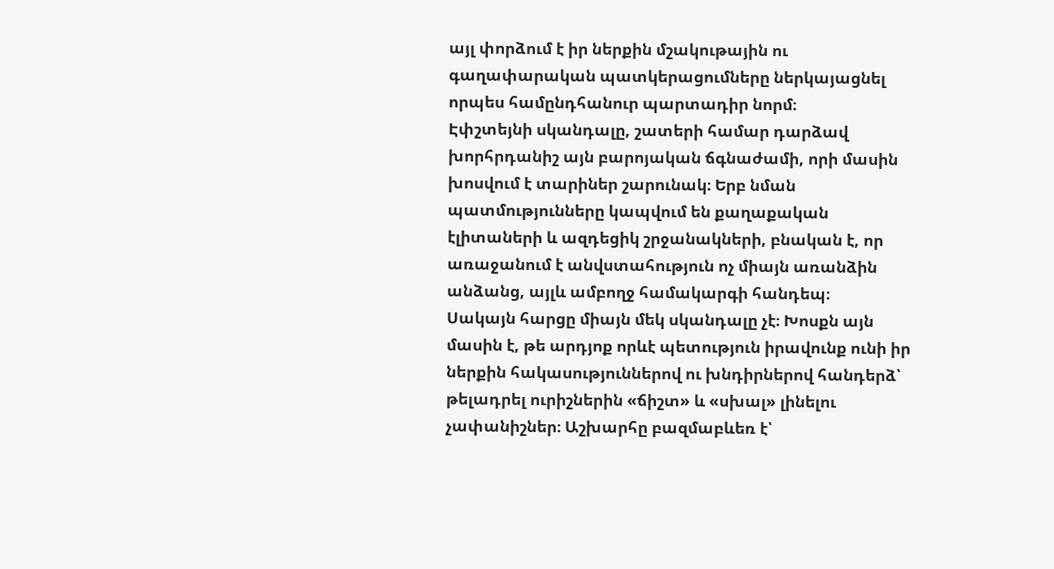այլ փորձում է իր ներքին մշակութային ու գաղափարական պատկերացումները ներկայացնել որպես համընդհանուր պարտադիր նորմ։
Էփշտեյնի սկանդալը, շատերի համար դարձավ խորհրդանիշ այն բարոյական ճգնաժամի, որի մասին խոսվում է տարիներ շարունակ։ Երբ նման պատմությունները կապվում են քաղաքական էլիտաների և ազդեցիկ շրջանակների, բնական է, որ առաջանում է անվստահություն ոչ միայն առանձին անձանց, այլև ամբողջ համակարգի հանդեպ։
Սակայն հարցը միայն մեկ սկանդալը չէ։ Խոսքն այն մասին է, թե արդյոք որևէ պետություն իրավունք ունի իր ներքին հակասություններով ու խնդիրներով հանդերձ՝ թելադրել ուրիշներին «ճիշտ» և «սխալ» լինելու չափանիշներ։ Աշխարհը բազմաբևեռ է՝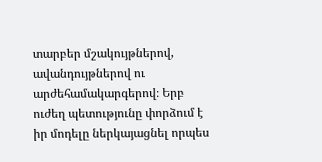տարբեր մշակույթներով, ավանդույթներով ու արժեհամակարգերով։ Երբ ուժեղ պետությունը փորձում է իր մոդելը ներկայացնել որպես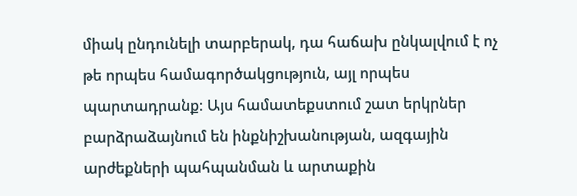միակ ընդունելի տարբերակ, դա հաճախ ընկալվում է ոչ թե որպես համագործակցություն, այլ որպես պարտադրանք։ Այս համատեքստում շատ երկրներ բարձրաձայնում են ինքնիշխանության, ազգային արժեքների պահպանման և արտաքին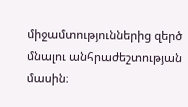միջամտություններից զերծ մնալու անհրաժեշտության մասին։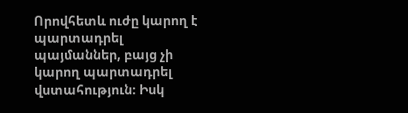Որովհետև ուժը կարող է պարտադրել պայմաններ, բայց չի կարող պարտադրել վստահություն։ Իսկ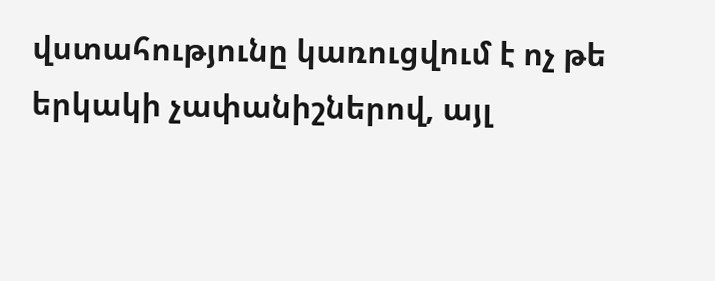վստահությունը կառուցվում է ոչ թե երկակի չափանիշներով, այլ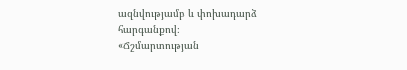ազնվությամբ և փոխադարձ հարգանքով։
«Ճշմարտության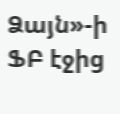Ձայն»-ի ՖԲ էջից